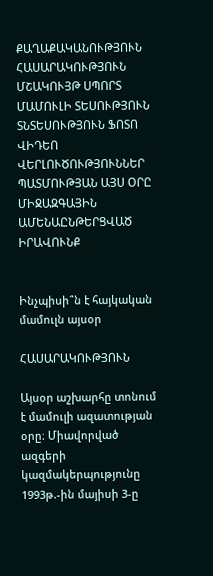ՔԱՂԱՔԱԿԱՆՈՒԹՅՈՒՆ ՀԱՍԱՐԱԿՈՒԹՅՈՒՆ ՄՇԱԿՈՒՅԹ ՍՊՈՐՏ ՄԱՄՈՒԼԻ ՏԵՍՈՒԹՅՈՒՆ ՏՆՏԵՍՈՒԹՅՈՒՆ ՖՈՏՈ ՎԻԴԵՈ ՎԵՐԼՈՒԾՈՒԹՅՈՒՆՆԵՐ ՊԱՏՄՈՒԹՅԱՆ ԱՅՍ ՕՐԸ ՄԻՋԱԶԳԱՅԻՆ ԱՄԵՆԱԸՆԹԵՐՑՎԱԾ ԻՐԱՎՈՒՆՔ


Ինչպիսի՞ն է հայկական մամուլն այսօր

ՀԱՍԱՐԱԿՈՒԹՅՈՒՆ

Այսօր աշխարհը տոնում է մամուլի ազատության օրը։ Միավորված ազգերի կազմակերպությունը 1993թ.-ին մայիսի 3-ը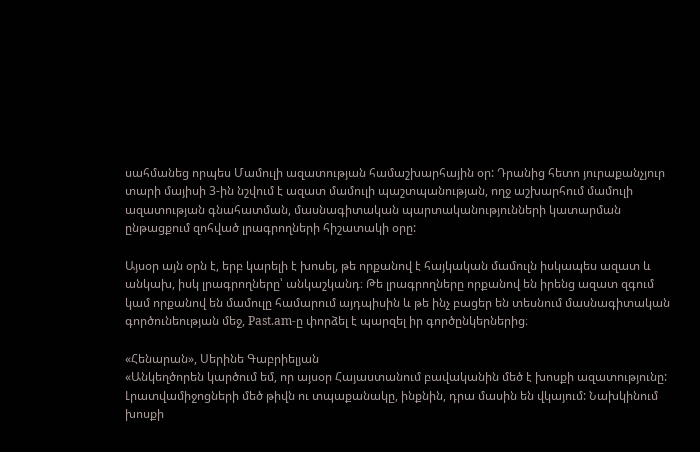սահմանեց որպես Մամուլի ազատության համաշխարհային օր: Դրանից հետո յուրաքանչյուր տարի մայիսի 3-ին նշվում է ազատ մամուլի պաշտպանության, ողջ աշխարհում մամուլի ազատության գնահատման, մասնագիտական պարտականությունների կատարման ընթացքում զոհված լրագրողների հիշատակի օրը:

Այսօր այն օրն է, երբ կարելի է խոսել, թե որքանով է հայկական մամուլն իսկապես ազատ և անկախ, իսկ լրագրողները՝ անկաշկանդ։ Թե լրագրողները որքանով են իրենց ազատ զգում կամ որքանով են մամուլը համարում այդպիսին և թե ինչ բացեր են տեսնում մասնագիտական գործունեության մեջ, Past.am-ը փորձել է պարզել իր գործընկերներից։

«Հենարան», Սերինե Գաբրիելյան
«Անկեղծորեն կարծում եմ, որ այսօր Հայաստանում բավականին մեծ է խոսքի ազատությունը: Լրատվամիջոցների մեծ թիվն ու տպաքանակը, ինքնին, դրա մասին են վկայում: Նախկինում խոսքի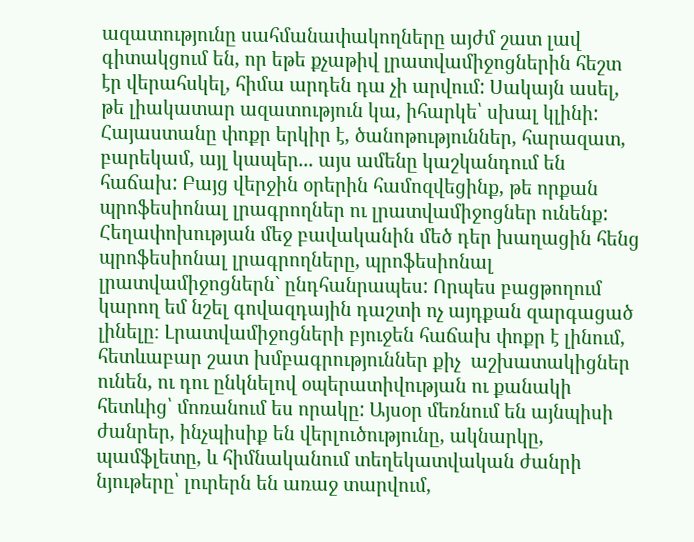ազատությունը սահմանափակողները այժմ շատ լավ գիտակցում են, որ եթե քչաթիվ լրատվամիջոցներին հեշտ էր վերահսկել, հիմա արդեն դա չի արվում: Սակայն ասել, թե լիակատար ազատություն կա, իհարկե՝ սխալ կլինի: Հայաստանը փոքր երկիր է, ծանոթություններ, հարազատ, բարեկամ, այլ կապեր... այս ամենը կաշկանդում են հաճախ: Բայց վերջին օրերին համոզվեցինք, թե որքան պրոֆեսիոնալ լրագրողներ ու լրատվամիջոցներ ունենք: Հեղափոխության մեջ բավականին մեծ դեր խաղացին հենց պրոֆեսիոնալ լրագրողները, պրոֆեսիոնալ լրատվամիջոցներն` ընդհանրապես: Որպես բացթողում կարող եմ նշել գովազդային դաշտի ոչ այդքան զարգացած լինելը։ Լրատվամիջոցների բյուջեն հաճախ փոքր է լինում, հետևաբար շատ խմբագրություններ քիչ  աշխատակիցներ ունեն, ու դու ընկնելով օպերատիվության ու քանակի հետևից՝ մոռանում ես որակը: Այսօր մեռնում են այնպիսի ժանրեր, ինչպիսիք են վերլուծությունը, ակնարկը, պամֆլետը, և հիմնականում տեղեկատվական ժանրի նյութերը՝ լուրերն են առաջ տարվում,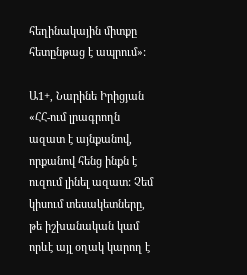հեղինակային միտքը հետընթաց է ապրում»:

Ա1+, Նարինե Իրիցյան
«ՀՀ-ում լրագրողն ազատ է այնքանով, որքանով հենց ինքն է ուզում լինել ազատ: Չեմ կիսում տեսակետները, թե իշխանական կամ որևէ այլ օղակ կարող է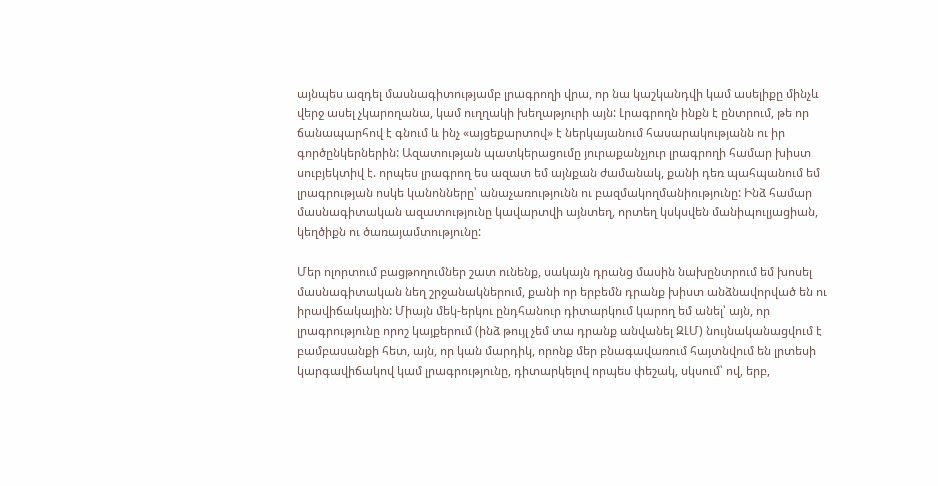այնպես ազդել մասնագիտությամբ լրագրողի վրա, որ նա կաշկանդվի կամ ասելիքը մինչև վերջ ասել չկարողանա, կամ ուղղակի խեղաթյուրի այն: Լրագրողն ինքն է ընտրում, թե որ ճանապարհով է գնում և ինչ «այցեքարտով» է ներկայանում հասարակությանն ու իր գործընկերներին: Ազատության պատկերացումը յուրաքանչյուր լրագրողի համար խիստ սուբյեկտիվ է. որպես լրագրող ես ազատ եմ այնքան ժամանակ, քանի դեռ պահպանում եմ լրագրության ոսկե կանոնները՝ անաչառությունն ու բազմակողմանիությունը: Ինձ համար մասնագիտական ազատությունը կավարտվի այնտեղ, որտեղ կսկսվեն մանիպուլյացիան, կեղծիքն ու ծառայամտությունը:

Մեր ոլորտում բացթողումներ շատ ունենք, սակայն դրանց մասին նախընտրում եմ խոսել մասնագիտական նեղ շրջանակներում, քանի որ երբեմն դրանք խիստ անձնավորված են ու իրավիճակային: Միայն մեկ-երկու ընդհանուր դիտարկում կարող եմ անել՝ այն, որ լրագրությունը որոշ կայքերում (ինձ թույլ չեմ տա դրանք անվանել ԶԼՄ) նույնականացվում է բամբասանքի հետ, այն, որ կան մարդիկ, որոնք մեր բնագավառում հայտնվում են լրտեսի կարգավիճակով կամ լրագրությունը, դիտարկելով որպես փեշակ, սկսում՝ ով, երբ,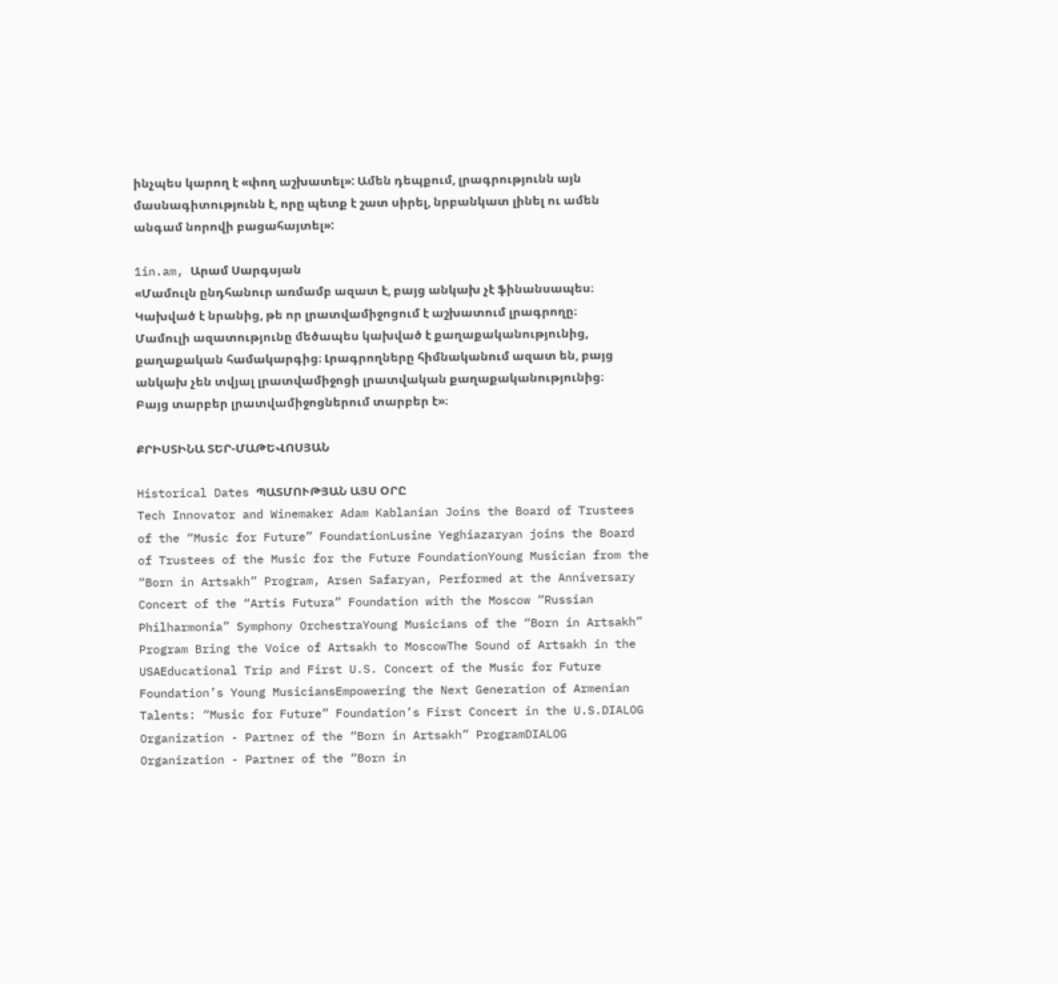ինչպես կարող է «փող աշխատել»: Ամեն դեպքում, լրագրությունն այն մասնագիտությունն է, որը պետք է շատ սիրել, նրբանկատ լինել ու ամեն անգամ նորովի բացահայտել»:

1in.am, Արամ Սարգսյան
«Մամուլն ընդհանուր առմամբ ազատ է, բայց անկախ չէ ֆինանսապես։ Կախված է նրանից, թե որ լրատվամիջոցում է աշխատում լրագրողը։ Մամուլի ազատությունը մեծապես կախված է քաղաքականությունից, քաղաքական համակարգից։ Լրագրողները հիմնականում ազատ են, բայց անկախ չեն տվյալ լրատվամիջոցի լրատվական քաղաքականությունից։ Բայց տարբեր լրատվամիջոցներում տարբեր է»։

ՔՐԻՍՏԻՆԱ ՏԵՐ-ՄԱԹԵՎՈՍՅԱՆ

Historical Dates ՊԱՏՄՈՒԹՅԱՆ ԱՅՍ ՕՐԸ
Tech Innovator and Winemaker Adam Kablanian Joins the Board of Trustees of the “Music for Future” FoundationLusine Yeghiazaryan joins the Board of Trustees of the Music for the Future FoundationYoung Musician from the “Born in Artsakh” Program, Arsen Safaryan, Performed at the Anniversary Concert of the “Artis Futura” Foundation with the Moscow “Russian Philharmonia” Symphony OrchestraYoung Musicians of the “Born in Artsakh” Program Bring the Voice of Artsakh to MoscowThe Sound of Artsakh in the USAEducational Trip and First U.S. Concert of the Music for Future Foundation’s Young MusiciansEmpowering the Next Generation of Armenian Talents: “Music for Future” Foundation’s First Concert in the U.S.DIALOG Organization - Partner of the “Born in Artsakh” ProgramDIALOG Organization - Partner of the “Born in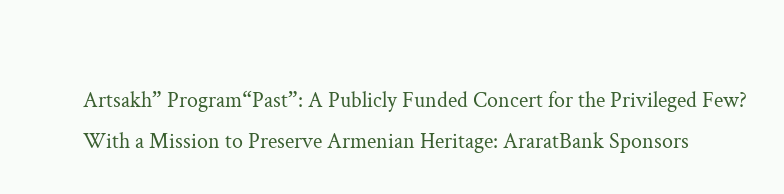Artsakh” Program“Past”: A Publicly Funded Concert for the Privileged Few? With a Mission to Preserve Armenian Heritage: AraratBank Sponsors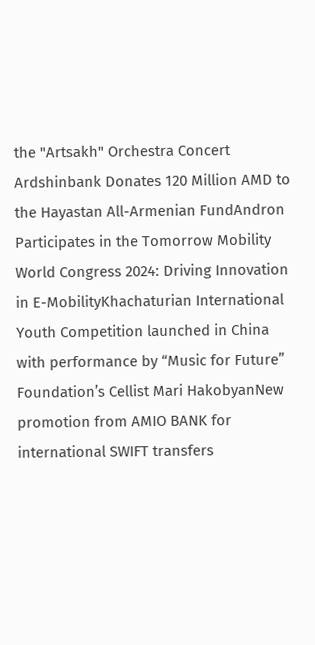the "Artsakh" Orchestra Concert Ardshinbank Donates 120 Million AMD to the Hayastan All-Armenian FundAndron Participates in the Tomorrow Mobility World Congress 2024: Driving Innovation in E-MobilityKhachaturian International Youth Competition launched in China with performance by “Music for Future” Foundation’s Cellist Mari HakobyanNew promotion from AMIO BANK for international SWIFT transfers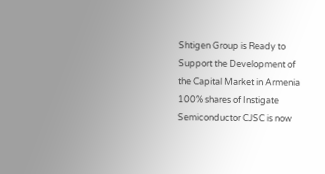Shtigen Group is Ready to Support the Development of the Capital Market in Armenia 100% shares of Instigate Semiconductor CJSC is now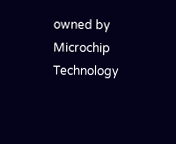owned by Microchip Technology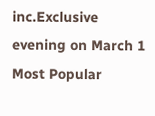inc.Exclusive evening on March 1
Most Popular